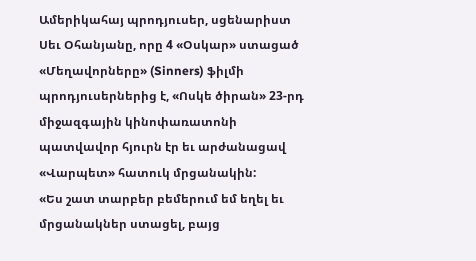Ամերիկահայ պրոդյուսեր, սցենարիստ Սեւ Օհանյանը, որը 4 «Օսկար» ստացած «Մեղավորները» (Sinners) ֆիլմի պրոդյուսերներից է, «Ոսկե ծիրան» 23-րդ միջազգային կինոփառատոնի պատվավոր հյուրն էր եւ արժանացավ «Վարպետ» հատուկ մրցանակին:
«Ես շատ տարբեր բեմերում եմ եղել եւ մրցանակներ ստացել, բայց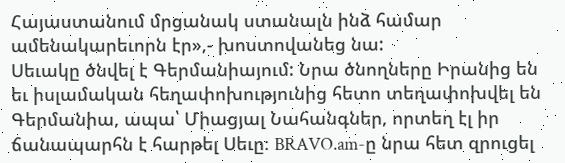Հայաստանում մրցանակ ստանալն ինձ համար ամենակարեւորն էր»,- խոստովանեց նա:
Սեւակը ծնվել է Գերմանիայում: Նրա ծնողները Իրանից են եւ իսլամական հեղափոխությունից հետո տեղափոխվել են Գերմանիա, ապա՝ Միացյալ Նահանգներ, որտեղ էլ իր ճանապարհն է հարթել Սեւը։ BRAVO.am-ը նրա հետ զրուցել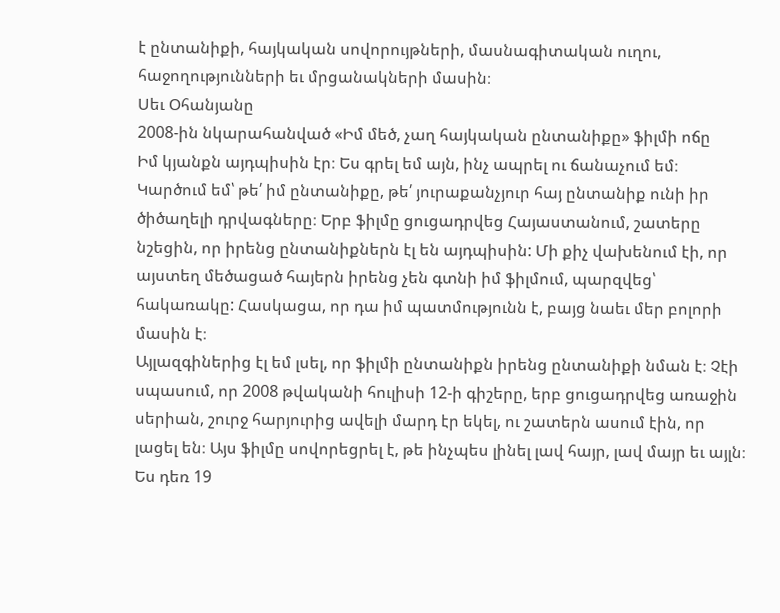է ընտանիքի, հայկական սովորույթների, մասնագիտական ուղու, հաջողությունների եւ մրցանակների մասին։
Սեւ Օհանյանը
2008-ին նկարահանված «Իմ մեծ, չաղ հայկական ընտանիքը» ֆիլմի ոճը
Իմ կյանքն այդպիսին էր։ Ես գրել եմ այն, ինչ ապրել ու ճանաչում եմ։ Կարծում եմ՝ թե՛ իմ ընտանիքը, թե՛ յուրաքանչյուր հայ ընտանիք ունի իր ծիծաղելի դրվագները։ Երբ ֆիլմը ցուցադրվեց Հայաստանում, շատերը նշեցին, որ իրենց ընտանիքներն էլ են այդպիսին: Մի քիչ վախենում էի, որ այստեղ մեծացած հայերն իրենց չեն գտնի իմ ֆիլմում, պարզվեց՝ հակառակը: Հասկացա, որ դա իմ պատմությունն է, բայց նաեւ մեր բոլորի մասին է։
Այլազգիներից էլ եմ լսել, որ ֆիլմի ընտանիքն իրենց ընտանիքի նման է։ Չէի սպասում, որ 2008 թվականի հուլիսի 12-ի գիշերը, երբ ցուցադրվեց առաջին սերիան, շուրջ հարյուրից ավելի մարդ էր եկել, ու շատերն ասում էին, որ լացել են։ Այս ֆիլմը սովորեցրել է, թե ինչպես լինել լավ հայր, լավ մայր եւ այլն։ Ես դեռ 19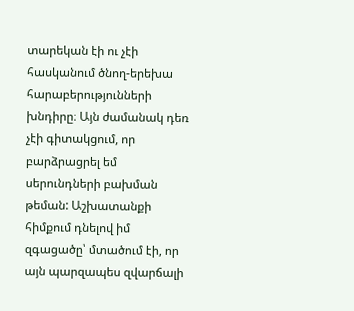տարեկան էի ու չէի հասկանում ծնող-երեխա հարաբերությունների խնդիրը։ Այն ժամանակ դեռ չէի գիտակցում, որ բարձրացրել եմ սերունդների բախման թեման: Աշխատանքի հիմքում դնելով իմ զգացածը՝ մտածում էի, որ այն պարզապես զվարճալի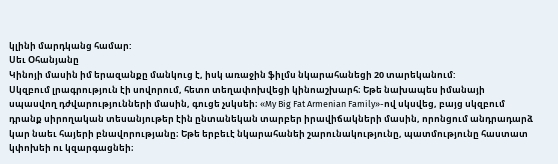կլինի մարդկանց համար:
Սեւ Օհանյանը
Կինոյի մասին իմ երազանքը մանկուց է, իսկ առաջին ֆիլմս նկարահանեցի 20 տարեկանում:
Սկզբում լրագրություն էի սովորում, հետո տեղափոխվեցի կինոաշխարհ։ Եթե նախապես իմանայի սպասվող դժվարությունների մասին, գուցե չսկսեի։ «My Big Fat Armenian Family»-ով սկսվեց, բայց սկզբում դրանք սիրողական տեսանյութեր էին ընտանեկան տարբեր իրավիճակների մասին, որոնցում անդրադարձ կար նաեւ հայերի բնավորությանը։ Եթե երբեւէ նկարահանեի շարունակությունը, պատմությունը հաստատ կփոխեի ու կզարգացնեի։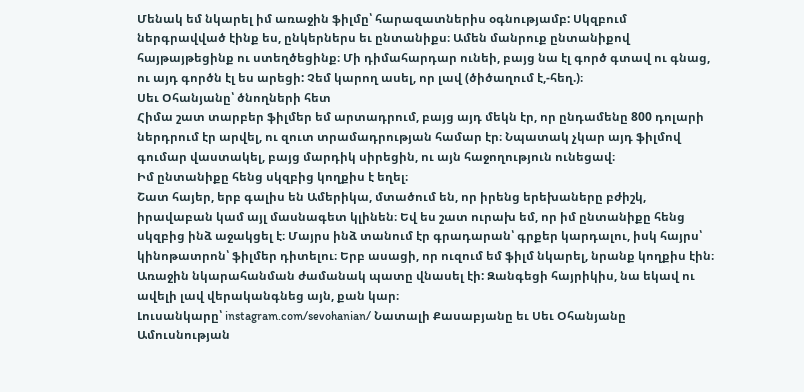Մենակ եմ նկարել իմ առաջին ֆիլմը՝ հարազատներիս օգնությամբ: Սկզբում ներգրավված էինք ես, ընկերներս եւ ընտանիքս։ Ամեն մանրուք ընտանիքով հայթայթեցինք ու ստեղծեցինք։ Մի դիմահարդար ունեի, բայց նա էլ գործ գտավ ու գնաց, ու այդ գործն էլ ես արեցի: Չեմ կարող ասել, որ լավ (ծիծաղում է,-հեղ.)։
Սեւ Օհանյանը՝ ծնողների հետ
Հիմա շատ տարբեր ֆիլմեր եմ արտադրում, բայց այդ մեկն էր, որ ընդամենը 800 դոլարի ներդրում էր արվել, ու զուտ տրամադրության համար էր։ Նպատակ չկար այդ ֆիլմով գումար վաստակել, բայց մարդիկ սիրեցին, ու այն հաջողություն ունեցավ։
Իմ ընտանիքը հենց սկզբից կողքիս է եղել։
Շատ հայեր, երբ գալիս են Ամերիկա, մտածում են, որ իրենց երեխաները բժիշկ, իրավաբան կամ այլ մասնագետ կլինեն։ Եվ ես շատ ուրախ եմ, որ իմ ընտանիքը հենց սկզբից ինձ աջակցել է։ Մայրս ինձ տանում էր գրադարան՝ գրքեր կարդալու, իսկ հայրս՝ կինոթատրոն՝ ֆիլմեր դիտելու։ Երբ ասացի, որ ուզում եմ ֆիլմ նկարել, նրանք կողքիս էին։ Առաջին նկարահանման ժամանակ պատը վնասել էի: Զանգեցի հայրիկիս, նա եկավ ու ավելի լավ վերականգնեց այն, քան կար։
Լուսանկարը՝ instagram.com/sevohanian/ Նատալի Քասաբյանը եւ Սեւ Օհանյանը
Ամուսնության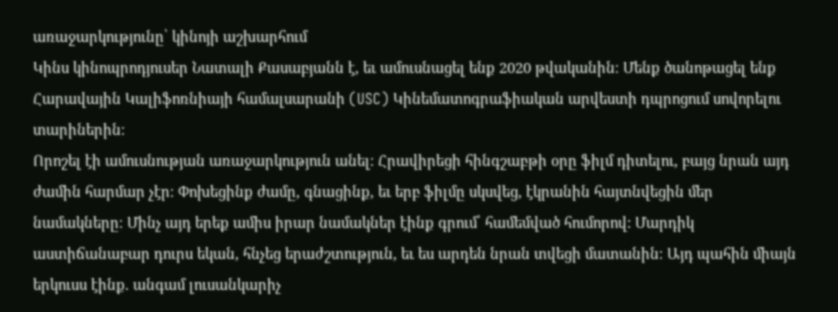առաջարկությունը՝ կինոյի աշխարհում
Կինս կինոպրոդյուսեր Նատալի Քասաբյանն է, եւ ամուսնացել ենք 2020 թվականին։ Մենք ծանոթացել ենք Հարավային Կալիֆոռնիայի համալսարանի (USC) Կինեմատոգրաֆիական արվեստի դպրոցում սովորելու տարիներին։
Որոշել էի ամուսնության առաջարկություն անել։ Հրավիրեցի հինգշաբթի օրը ֆիլմ դիտելու, բայց նրան այդ ժամին հարմար չէր։ Փոխեցինք ժամը, գնացինք, եւ երբ ֆիլմը սկսվեց, էկրանին հայտնվեցին մեր նամակները։ Մինչ այդ երեք ամիս իրար նամակներ էինք գրում՝ համեմված հումորով: Մարդիկ աստիճանաբար դուրս եկան, հնչեց երաժշտություն, եւ ես արդեն նրան տվեցի մատանին։ Այդ պահին միայն երկուսս էինք. անգամ լուսանկարիչ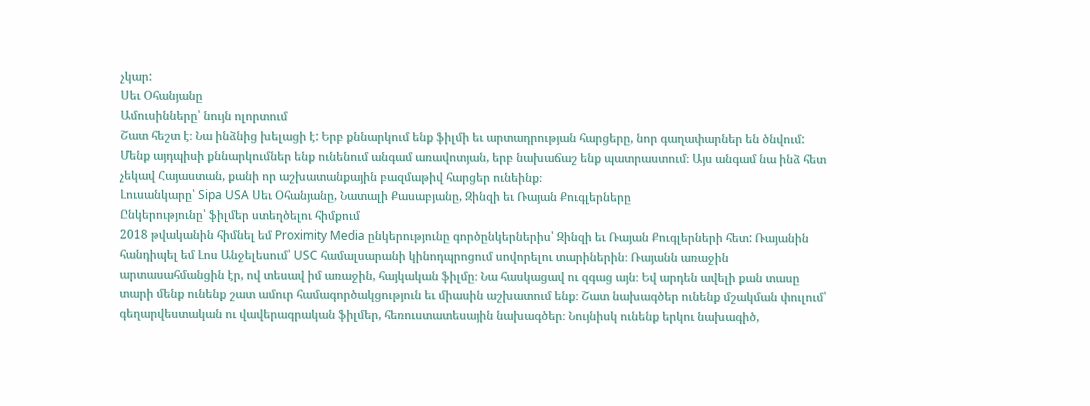չկար:
Սեւ Օհանյանը
Ամուսինները՝ նույն ոլորտում
Շատ հեշտ է։ Նա ինձնից խելացի է: Երբ քննարկում ենք ֆիլմի եւ արտադրության հարցերը, նոր գաղափարներ են ծնվում: Մենք այդպիսի քննարկումներ ենք ունենում անգամ առավոտյան, երբ նախաճաշ ենք պատրաստում։ Այս անգամ նա ինձ հետ չեկավ Հայաստան, քանի որ աշխատանքային բազմաթիվ հարցեր ունեինք։
Լուսանկարը՝ Sipa USA Սեւ Օհանյանը, Նատալի Քասաբյանը, Զինզի եւ Ռայան Քուգլերները
Ընկերությունը՝ ֆիլմեր ստեղծելու հիմքում
2018 թվականին հիմնել եմ Proximity Media ընկերությունը գործընկերներիս՝ Զինզի եւ Ռայան Քուգլերների հետ: Ռայանին հանդիպել եմ Լոս Անջելեսում՝ USC համալսարանի կինոդպրոցում սովորելու տարիներին։ Ռայանն առաջին արտասահմանցին էր, ով տեսավ իմ առաջին, հայկական ֆիլմը։ Նա հասկացավ ու զգաց այն։ Եվ արդեն ավելի քան տասը տարի մենք ունենք շատ ամուր համագործակցություն եւ միասին աշխատում ենք։ Շատ նախագծեր ունենք մշակման փուլում՝ գեղարվեստական ու վավերագրական ֆիլմեր, հեռուստատեսային նախագծեր։ Նույնիսկ ունենք երկու նախագիծ,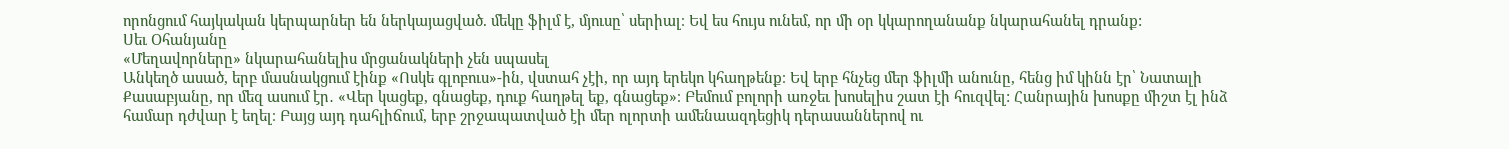որոնցում հայկական կերպարներ են ներկայացված. մեկը ֆիլմ է, մյուսը՝ սերիալ։ Եվ ես հույս ունեմ, որ մի օր կկարողանանք նկարահանել դրանք:
Սեւ Օհանյանը
«Մեղավորները» նկարահանելիս մրցանակների չեն սպասել
Անկեղծ ասած, երբ մասնակցում էինք «Ոսկե գլոբուս»-ին, վստահ չէի, որ այդ երեկո կհաղթենք։ Եվ երբ հնչեց մեր ֆիլմի անունը, հենց իմ կինն էր՝ Նատալի Քասաբյանը, որ մեզ ասում էր․ «Վեր կացեք, գնացեք, դուք հաղթել եք, գնացեք»։ Բեմում բոլորի առջեւ խոսելիս շատ էի հուզվել: Հանրային խոսքը միշտ էլ ինձ համար դժվար է եղել։ Բայց այդ դահլիճում, երբ շրջապատված էի մեր ոլորտի ամենաազդեցիկ դերասաններով ու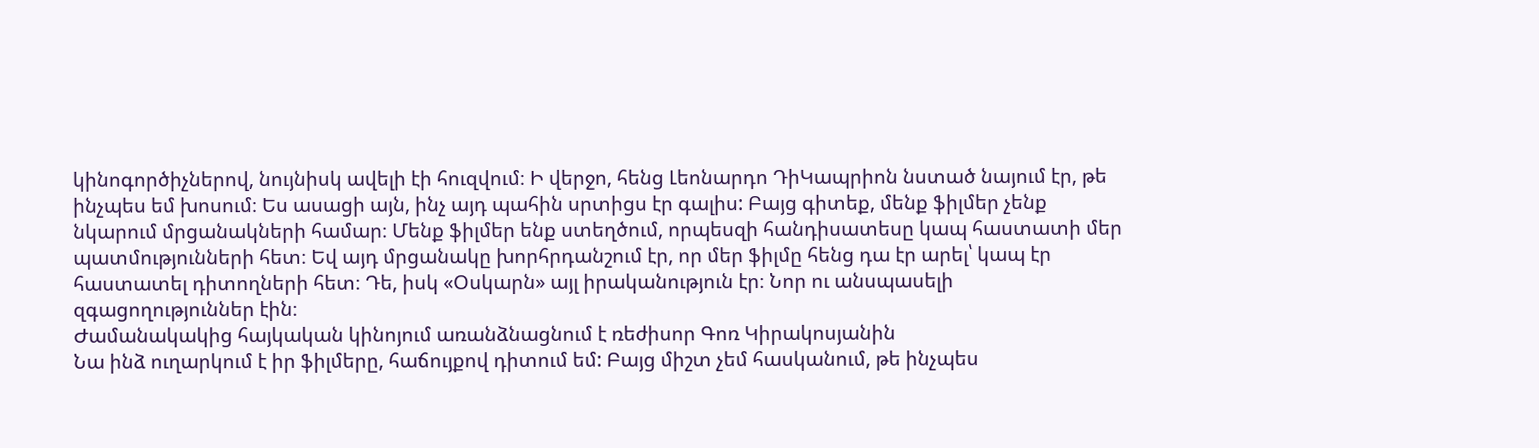կինոգործիչներով, նույնիսկ ավելի էի հուզվում։ Ի վերջո, հենց Լեոնարդո ԴիԿապրիոն նստած նայում էր, թե ինչպես եմ խոսում։ Ես ասացի այն, ինչ այդ պահին սրտիցս էր գալիս: Բայց գիտեք, մենք ֆիլմեր չենք նկարում մրցանակների համար։ Մենք ֆիլմեր ենք ստեղծում, որպեսզի հանդիսատեսը կապ հաստատի մեր պատմությունների հետ։ Եվ այդ մրցանակը խորհրդանշում էր, որ մեր ֆիլմը հենց դա էր արել՝ կապ էր հաստատել դիտողների հետ։ Դե, իսկ «Օսկարն» այլ իրականություն էր։ Նոր ու անսպասելի զգացողություններ էին։
Ժամանակակից հայկական կինոյում առանձնացնում է ռեժիսոր Գոռ Կիրակոսյանին
Նա ինձ ուղարկում է իր ֆիլմերը, հաճույքով դիտում եմ: Բայց միշտ չեմ հասկանում, թե ինչպես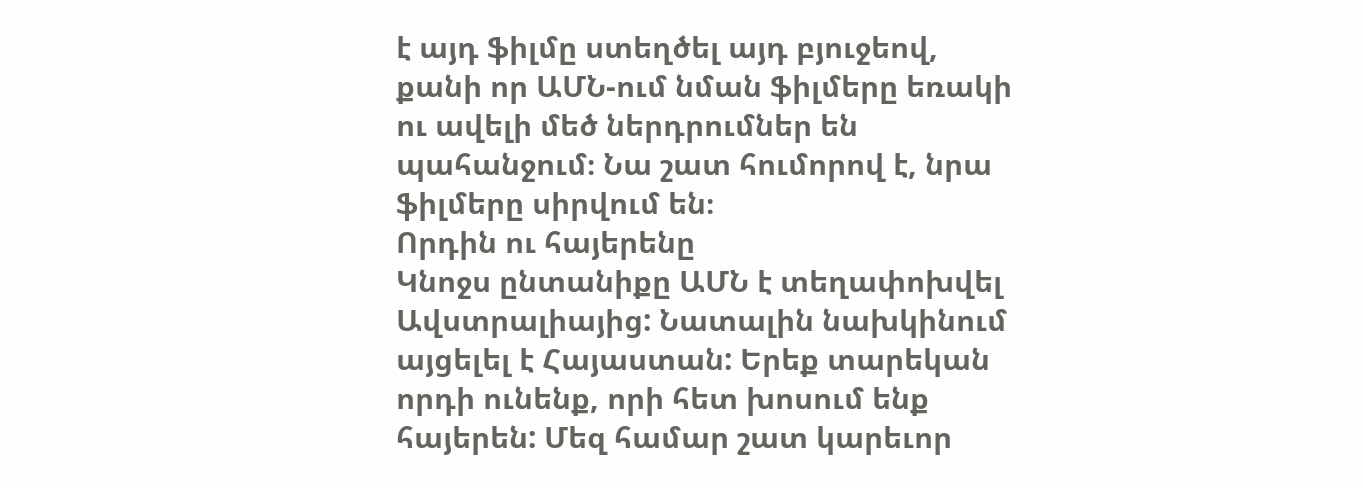է այդ ֆիլմը ստեղծել այդ բյուջեով, քանի որ ԱՄՆ-ում նման ֆիլմերը եռակի ու ավելի մեծ ներդրումներ են պահանջում։ Նա շատ հումորով է, նրա ֆիլմերը սիրվում են։
Որդին ու հայերենը
Կնոջս ընտանիքը ԱՄՆ է տեղափոխվել Ավստրալիայից: Նատալին նախկինում այցելել է Հայաստան: Երեք տարեկան որդի ունենք, որի հետ խոսում ենք հայերեն: Մեզ համար շատ կարեւոր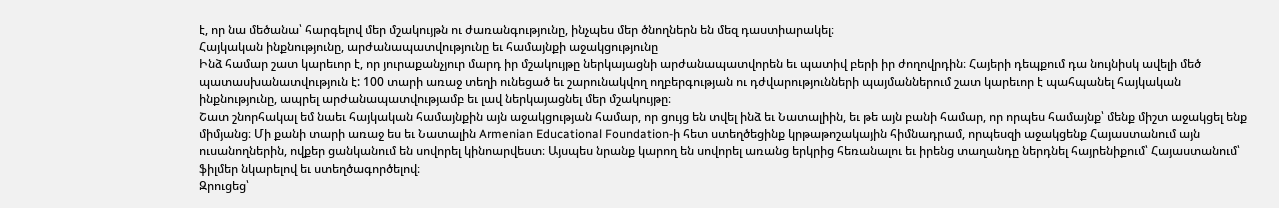է, որ նա մեծանա՝ հարգելով մեր մշակույթն ու ժառանգությունը, ինչպես մեր ծնողներն են մեզ դաստիարակել։
Հայկական ինքնությունը, արժանապատվությունը եւ համայնքի աջակցությունը
Ինձ համար շատ կարեւոր է, որ յուրաքանչյուր մարդ իր մշակույթը ներկայացնի արժանապատվորեն եւ պատիվ բերի իր ժողովրդին։ Հայերի դեպքում դա նույնիսկ ավելի մեծ պատասխանատվություն է: 100 տարի առաջ տեղի ունեցած եւ շարունակվող ողբերգության ու դժվարությունների պայմաններում շատ կարեւոր է պահպանել հայկական ինքնությունը, ապրել արժանապատվությամբ եւ լավ ներկայացնել մեր մշակույթը։
Շատ շնորհակալ եմ նաեւ հայկական համայնքին այն աջակցության համար, որ ցույց են տվել ինձ եւ Նատալիին, եւ թե այն բանի համար, որ որպես համայնք՝ մենք միշտ աջակցել ենք միմյանց։ Մի քանի տարի առաջ ես եւ Նատալին Armenian Educational Foundation-ի հետ ստեղծեցինք կրթաթոշակային հիմնադրամ, որպեսզի աջակցենք Հայաստանում այն ուսանողներին, ովքեր ցանկանում են սովորել կինոարվեստ։ Այսպես նրանք կարող են սովորել առանց երկրից հեռանալու եւ իրենց տաղանդը ներդնել հայրենիքում՝ Հայաստանում՝ ֆիլմեր նկարելով եւ ստեղծագործելով։
Զրուցեց՝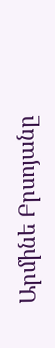Արմինե Բրսոյանը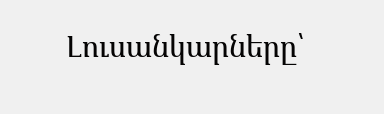Լուսանկարները՝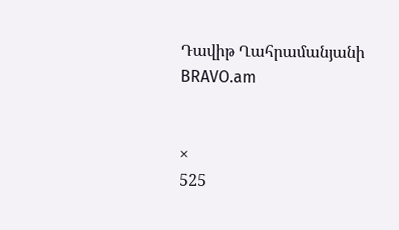Դավիթ Ղահրամանյանի
BRAVO.am


×
525